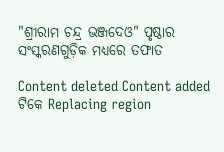"ଶ୍ରୀରାମ ଚନ୍ଦ୍ର ଭଞ୍ଜଦେଓ" ପୃଷ୍ଠାର ସଂସ୍କରଣ‌ଗୁଡ଼ିକ ମଧ୍ୟରେ ତଫାତ

Content deleted Content added
ଟିକେ Replacing region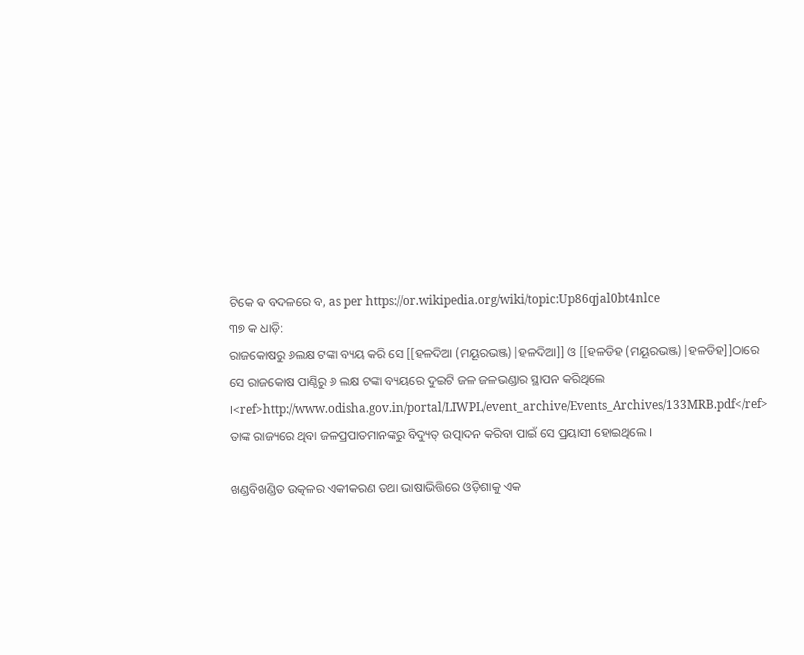ଟିକେ ଵ ବଦଳରେ ବ, as per https://or.wikipedia.org/wiki/topic:Up86qjal0bt4nlce
୩୭ କ ଧାଡ଼ି:
ରାଜକୋଷରୁ ୬ଲକ୍ଷ ଟଙ୍କା ବ୍ୟୟ କରି ସେ [[ହଳଦିଆ (ମୟୂରଭଞ୍ଜ)|ହଳଦିଆ]] ଓ [[ହଳଡିହ (ମୟୂରଭଞ୍ଜ)|ହଳଡିହ]]ଠାରେ ସେ ରାଜକୋଷ ପାଣ୍ଠିରୁ ୬ ଲକ୍ଷ ଟଙ୍କା ବ୍ୟୟରେ ଦୁଇଟି ଜଳ ଜଳଭଣ୍ଡାର ସ୍ଥାପନ କରିଥିଲେ ।<ref>http://www.odisha.gov.in/portal/LIWPL/event_archive/Events_Archives/133MRB.pdf</ref> ତାଙ୍କ ରାଜ୍ୟରେ ଥିବା ଜଳପ୍ରପାତମାନଙ୍କରୁ ବିଦ୍ୟୁତ୍‌ ଉତ୍ପାଦନ କରିବା ପାଇଁ ସେ ପ୍ରୟାସୀ ହୋଇଥିଲେ ।

ଖଣ୍ଡବିଖଣ୍ଡିତ ଉତ୍କଳର ଏକୀକରଣ ତଥା ଭାଷାଭିତ୍ତିରେ ଓଡ଼ିଶାକୁ ଏକ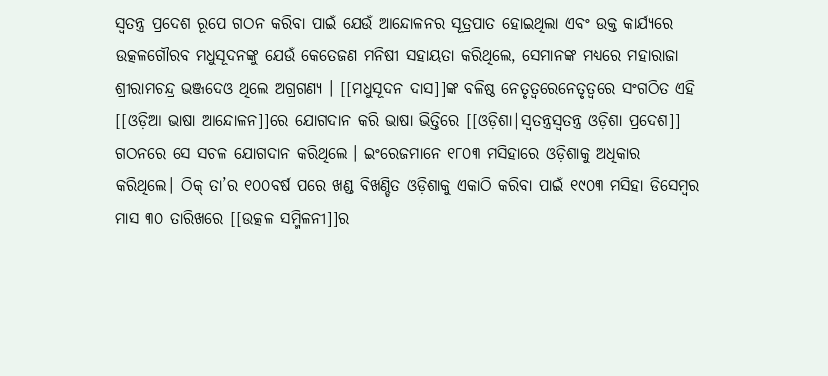ସ୍ୱତନ୍ତ୍ର ପ୍ରଦେଶ ରୂପେ ଗଠନ କରିବା ପାଇଁ ଯେଉଁ ଆନ୍ଦୋଳନର ସୂତ୍ରପାତ ହୋଇଥିଲା ଏବଂ ଉକ୍ତ କାର୍ଯ୍ୟରେ ଉତ୍କଳଗୌରବ ମଧୁସୂଦନଙ୍କୁ ଯେଉଁ କେତେଜଣ ମନିଷୀ ସହାୟତା କରିଥିଲେ, ସେମାନଙ୍କ ମଧ୍ୟରେ ମହାରାଜା ଶ୍ରୀରାମଚନ୍ଦ୍ର ଭଞ୍ଜଦେଓ ଥିଲେ ଅଗ୍ରଗଣ୍ୟ । [[ମଧୁସୂଦନ ଦାସ]]ଙ୍କ ବଳିଷ୍ଠ ନେତୃତ୍ଵରେନେତୃତ୍ବରେ ସଂଗଠିତ ଏହି [[ଓଡ଼ିଆ ଭାଷା ଆନ୍ଦୋଳନ]]ରେ ଯୋଗଦାନ କରି ଭାଷା ଭିତ୍ତିରେ [[ଓଡ଼ିଶା|ସ୍ଵତନ୍ତ୍ରସ୍ବତନ୍ତ୍ର ଓଡ଼ିଶା ପ୍ରଦେଶ]] ଗଠନରେ ସେ ସଚଳ ଯୋଗଦାନ କରିଥିଲେ । ଇଂରେଜମାନେ ୧୮୦୩ ମସିହାରେ ଓଡ଼ିଶାକୁ ଅଧିକାର କରିଥିଲେ। ଠିକ୍‌ ତା’ର ୧୦୦ବର୍ଷ ପରେ ଖଣ୍ଡ ବିଖଣ୍ଡିତ ଓଡ଼ିଶାକୁ ଏକାଠି କରିବା ପାଇଁ ୧୯୦୩ ମସିହା ଡିସେମ୍ବର ମାସ ୩୦ ତାରିଖରେ [[ଉତ୍କଳ ସମ୍ମିଳନୀ]]ର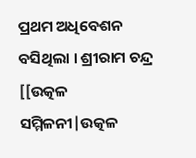ପ୍ରଥମ ଅଧିବେଶନ ବସିଥିଲା । ଶ୍ରୀରାମ ଚନ୍ଦ୍ର [[ଉତ୍କଳ ସମ୍ମିଳନୀ|ଉତ୍କଳ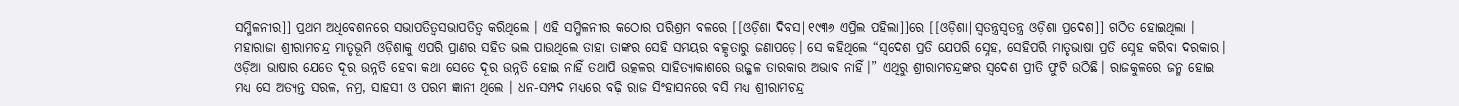ସମ୍ମିଳନୀର]] ପ୍ରଥମ ଅଧିବେଶନରେ ସଭାପତିତ୍ଵସଭାପତିତ୍ବ କରିଥିଲେ । ଏହି ସମ୍ମିଳନୀର କଠୋର ପରିଶ୍ରମ ବଳରେ [[ଓଡ଼ିଶା ଦିବସ|୧୯୩୬ ଏପ୍ରିଲ ପହିଲା]]ରେ [[ଓଡ଼ିଶା|ସ୍ଵତନ୍ତ୍ରସ୍ବତନ୍ତ୍ର ଓଡ଼ିଶା ପ୍ରଦେଶ]] ଗଠିତ ହୋଇଥିଲା ।
ମହାରାଜା ଶ୍ରୀରାମଚନ୍ଦ୍ର ମାତୃଭୂମି ଓଡ଼ିଶାକୁ ଏପରି ପ୍ରାଣର ସହିତ ଭଲ ପାଉଥିଲେ ତାହା ତାଙ୍କର ସେହି ସମୟର ବତ୍କୃତାରୁ ଜଣାପଡ଼େ। ସେ କହିଥିଲେ “ସ୍ୱଦେଶ ପ୍ରତି ଯେପରି ସ୍ନେହ, ସେହିପରି ମାତୃଭାଷା ପ୍ରତି ସ୍ନେହ କରିବା ଦରକାର। ଓଡ଼ିଆ ଭାଷାର ଯେତେ ଦୂର ଉନ୍ନତି ହେବା କଥା ସେତେ ଦୂର ଉନ୍ନତି ହୋଇ ନାହିଁ ତଥାପି ଉତ୍କଳର ସାହିତ୍ୟାକାଶରେ ଉଜ୍ଜଳ ତାରକାର ଅଭାବ ନାହିଁ।” ଏଥିରୁ ଶ୍ରୀରାମଚନ୍ଦ୍ରଙ୍କର ସ୍ୱଦେଶ ପ୍ରୀତି ଫୁଟି ଉଠିଛି। ରାଜକୁଳରେ ଜନ୍ମ ହୋଇ ମଧ୍ୟ ସେ ଅତ୍ୟନ୍ତ ସରଳ, ନମ୍ର, ସାହସୀ ଓ ପରମ ଜ୍ଞାନୀ ଥିଲେ । ଧନ-ସମ୍ପଦ ମଧ୍ୟରେ ବଢ଼ି ରାଜ ସିଂହାସନରେ ବସି ମଧ୍ୟ ଶ୍ରୀରାମଚନ୍ଦ୍ର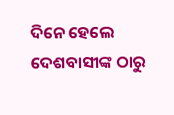ଦିନେ ହେଲେ ଦେଶବାସୀଙ୍କ ଠାରୁ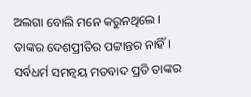ଅଲଗା ବୋଲି ମନେ କରୁନଥିଲେ । ତାଙ୍କର ଦେଶପ୍ରୀତିର ପଟ୍ଟାନ୍ତର ନାହିଁ। ସର୍ବଧର୍ମ ସମନ୍ୱୟ ମତବାଦ ପ୍ରତି ତାଙ୍କର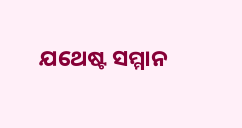ଯଥେଷ୍ଟ ସମ୍ମାନ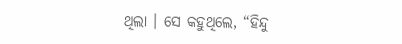ଥିଲା । ସେ କହୁଥିଲେ, “ହିନ୍ଦୁ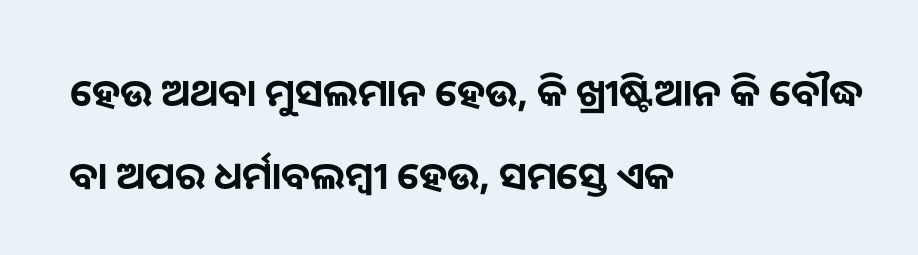ହେଉ ଅଥବା ମୁସଲମାନ ହେଉ, କି ଖ୍ରୀଷ୍ଟିଆନ କି ବୌଦ୍ଧ ବା ଅପର ଧର୍ମାବଲମ୍ବୀ ହେଉ, ସମସ୍ତେ ଏକ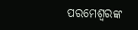ପରମେଶ୍ୱରଙ୍କ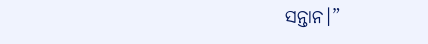ସନ୍ତାନ।”